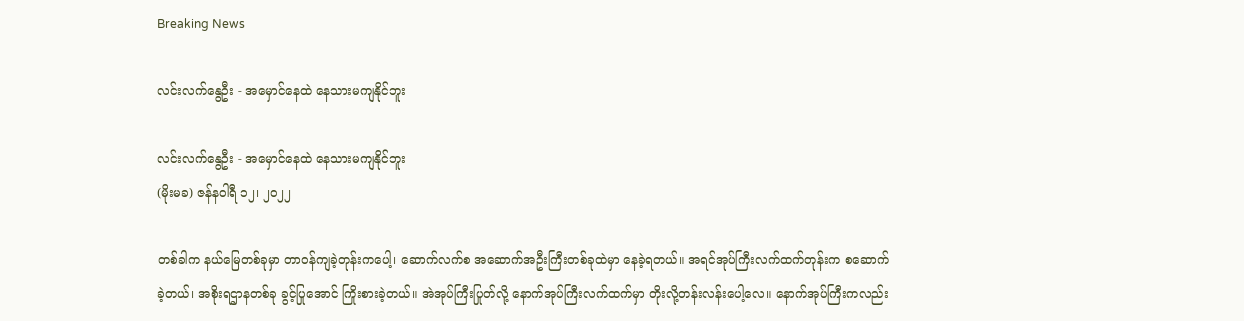Breaking News

လင်းလက်နွေဦး - အမှောင်နေထဲ နေသားမကျနိုင်ဘူး

လင်းလက်နွေဦး - အမှောင်နေထဲ နေသားမကျနိုင်ဘူး
(မိုးမခ) ဇန်န၀ါရီ ၁၂၊ ၂၀၂၂

တစ်ခါက နယ်မြေတစ်ခုမှာ တာဝန်ကျခဲ့တုန်းကပေါ့၊ ဆောက်လက်စ အဆောက်အဦးကြီးတစ်ခုထဲမှာ နေခဲ့ရတယ်။ အရင်အုပ်ကြီးလက်ထက်တုန်းက စဆောက်ခဲ့တယ်၊ အစိုးရဌာနတစ်ခု ခွင့်ပြုအောင် ကြိုးစားခဲ့တယ်။ အဲအုပ်ကြီးပြုတ်လို့ နောက်အုပ်ကြီးလက်ထက်မှာ တိုးလို့တန်းလန်းပေါ့လေ။ နောက်အုပ်ကြီးကလည်း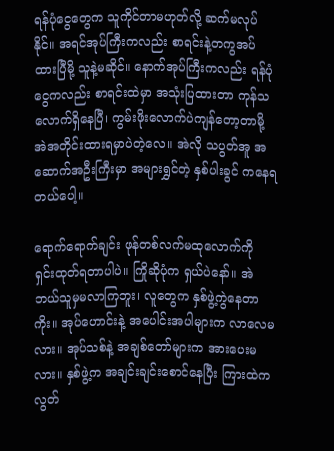ရန်ပုံငွေတွေက သူကိုင်တာမဟုတ်လို့ ဆက်မလုပ်နိုင်။ အရင်အုပ်ကြီးကလည်း စာရင်းနဲ့တကွအပ်ထားပြီမို့ သူနဲ့မဆိုင်။ နောက်အုပ်ကြီးကလည်း ရန်ပုံငွေကလည်း စာရင်းထဲမှာ အသုံးပြထားတာ ကုန်သလောက်ရှိနေပြီ၊ ကွမ်းဖိုးလောက်ပဲကျန်တော့တာမို့ အဲအတိုင်းထားရမှာပဲတဲ့လေ။ အဲလို သပွတ်အူ အဆောက်အဦးကြီးမှာ အများရွှင်တဲ့ နှစ်ပါးခွင် ကနေရတယ်ပေါ့။

ရောက်ရောက်ချင်း ဖုန်တစ်လက်မထုလောက်ကို ရှင်းထုတ်ရတာပါပဲ။ ကြိုဆိုပုံက ရှယ်ပဲနော်။ အဲ ဘယ်သူမှမလာကြဘူး၊ လူတွေက နှစ်ဖွဲ့ကွဲနေတာကိုး။ အုပ်ဟောင်းနဲ့ အပေါင်းအပါများက လာလေမလား။ အုပ်သစ်နဲ့ အချစ်တော်များက အားပေးမလား။ နှစ်ဖွဲ့က အချင်းချင်းစောင်နေပြီး ကြားထဲကလွတ်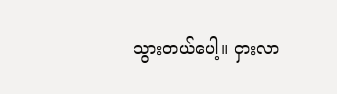သွားတယ်ပေါ့။ ငှားလာ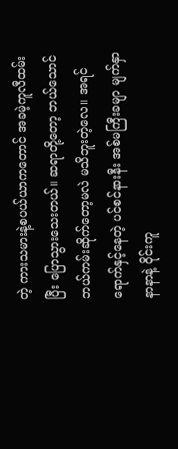တဲ့ ကားသမားနဲ့စပယ်ယာကတောင် အခမဲ့ကူလီထမ်းပြီး ပြောသွားသေးတယ်။ ဆရာတို့တော့ ဘယ်သောင်ဘယ်ကမ်းဆိုက်တော့မလဲ မသိဘူးတဲ့လေ။ အရင်ရောက်နှင့်နေတဲ့ ပင်စင်နားနီး အစ်မကြီးခမျာ မျက်နှာနာနာနဲ့ ဝိုင်းကူ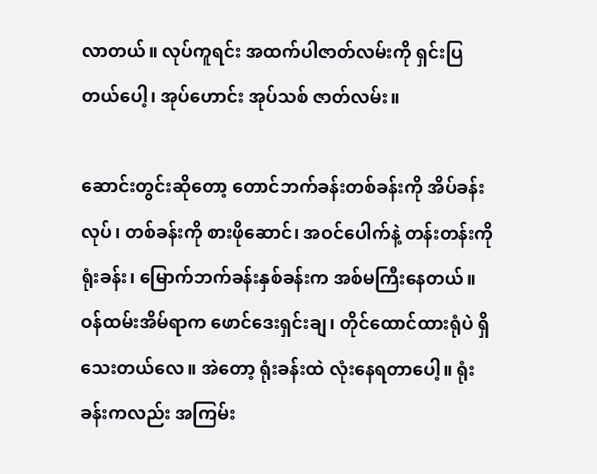လာတယ်။ လုပ်ကူရင်း အထက်ပါဇာတ်လမ်းကို ရှင်းပြတယ်ပေါ့၊ အုပ်ဟောင်း အုပ်သစ် ဇာတ်လမ်း။

ဆောင်းတွင်းဆိုတော့ တောင်ဘက်ခန်းတစ်ခန်းကို အိပ်ခန်းလုပ်၊ တစ်ခန်းကို စားဖိုဆောင်၊ အဝင်ပေါက်နဲ့ တန်းတန်းကို ရုံးခန်း၊ မြောက်ဘက်ခန်းနှစ်ခန်းက အစ်မကြီးနေတယ်။ ဝန်ထမ်းအိမ်ရာက ဖောင်ဒေးရှင်းချ၊ တိုင်ထောင်ထားရုံပဲ ရှိသေးတယ်လေ။ အဲတော့ ရုံးခန်းထဲ လုံးနေရတာပေါ့။ ရုံးခန်းကလည်း အကြမ်း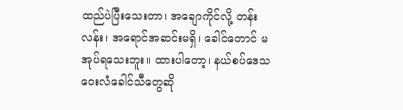ထည်ပဲပြီးသေးတာ၊ အချောကိုင်လို့ တန်းလန်း၊ အရောင်အဆင်းမရှိ၊ ခေါင်တောင် မအုပ်ရသေးဘူး။ ထားပါတော့၊ နယ်စပ်ဒေသ ဝေးလံခေါင်သီတွေဆို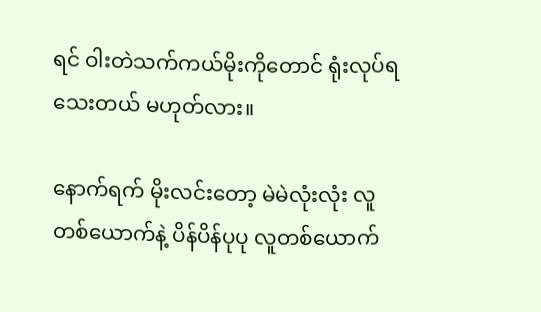ရင် ဝါးတဲသက်ကယ်မိုးကိုတောင် ရုံးလုပ်ရသေးတယ် မဟုတ်လား။

နောက်ရက် မိုးလင်းတော့ မဲမဲလုံးလုံး လူတစ်ယောက်နဲ့ ပိန်ပိန်ပုပု လူတစ်ယောက်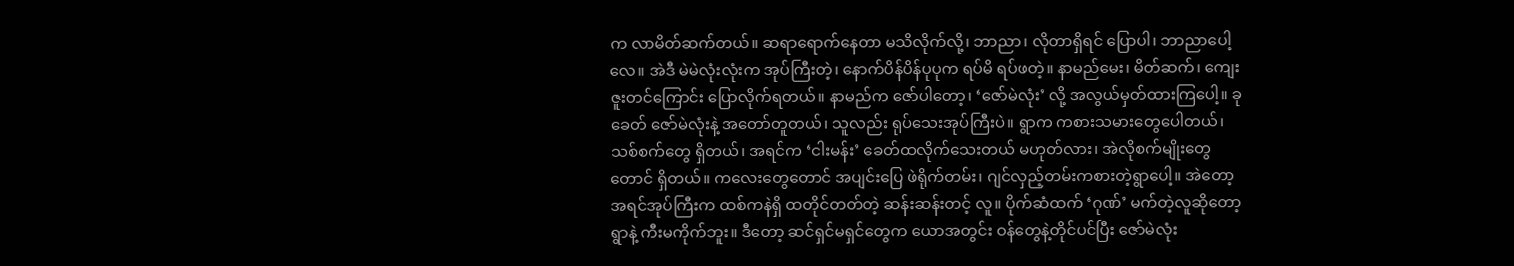က လာမိတ်ဆက်တယ်။ ဆရာရောက်နေတာ မသိလိုက်လို့၊ ဘာညာ၊ လိုတာရှိရင် ပြောပါ၊ ဘာညာပေါ့လေ။ အဲဒီ မဲမဲလုံးလုံးက အုပ်ကြီးတဲ့၊ နောက်ပိန်ပိန်ပုပုက ရပ်မိ ရပ်ဖတဲ့။ နာမည်မေး၊ မိတ်ဆက်၊ ကျေးဇူးတင်ကြောင်း ပြောလိုက်ရတယ်။ နာမည်က ဇော်ပါတော့၊ ‘ဇော်မဲလုံး’ လို့ အလွယ်မှတ်ထားကြပေါ့။ ခုခေတ် ဇော်မဲလုံးနဲ့ အတော်တူတယ်၊ သူလည်း ရုပ်သေးအုပ်ကြီးပဲ။ ရွာက ကစားသမားတွေပေါတယ်၊ သစ်စက်တွေ ရှိတယ်၊ အရင်က ‘ငါးမန်း’ ခေတ်ထလိုက်သေးတယ် မဟုတ်လား၊ အဲလိုစက်မျိုးတွေတောင် ရှိတယ်။ ကလေးတွေတောင် အပျင်းပြေ ဖဲရိုက်တမ်း၊ ဂျင်လှည့်တမ်းကစားတဲ့ရွာပေါ့။ အဲတော့ အရင်အုပ်ကြီးက ထစ်ကနဲရှိ ထတိုင်တတ်တဲ့ ဆန်းဆန်းတင့် လူ။ ပိုက်ဆံထက် ‘ဂုဏ်’ မက်တဲ့လူဆိုတော့ ရွာနဲ့ ကီးမကိုက်ဘူး။ ဒီတော့ ဆင်ရှင်မရှင်တွေက ယောအတွင်း ဝန်တွေနဲ့တိုင်ပင်ပြီး ဇော်မဲလုံး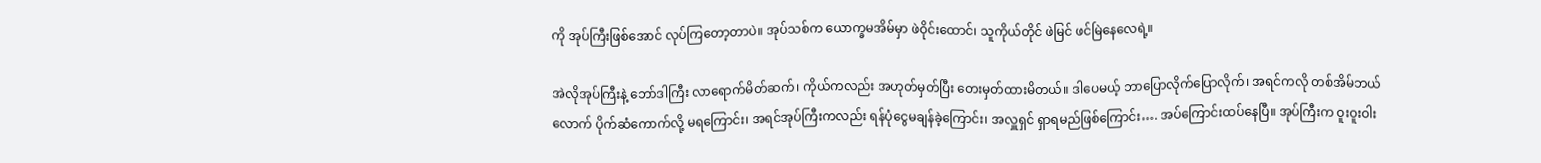ကို အုပ်ကြီးဖြစ်အောင် လုပ်ကြတော့တာပဲ။ အုပ်သစ်က ယောက္ခမအိမ်မှာ ဖဲဝိုင်းထောင်၊ သူကိုယ်တိုင် ဖဲမြင် ဖင်မြဲနေလေရဲ့။

အဲလိုအုပ်ကြီးနဲ့ ဘော်ဒါကြီး လာရောက်မိတ်ဆက်၊ ကိုယ်ကလည်း အဟုတ်မှတ်ပြီး တေးမှတ်ထားမိတယ်။ ဒါပေမယ့် ဘာပြောလိုက်ပြောလိုက်၊ အရင်ကလို တစ်အိမ်ဘယ်လောက် ပိုက်ဆံကောက်လို့ မရကြောင်း၊ အရင်အုပ်ကြီးကလည်း ရန်ပုံငွေမချန်ခဲ့ကြောင်း၊ အလှူရှင် ရှာရမည်ဖြစ်ကြောင်း…. အပ်ကြောင်းထပ်နေပြီ။ အုပ်ကြီးက ဝူးဝူးဝါး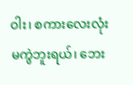ဝါး၊ စကားလေးလုံးမကွဲဘူးရယ်၊ ဘေး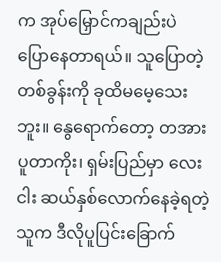က အုပ်မြှောင်ကချည်းပဲ ပြောနေတာရယ်။ သူပြောတဲ့တစ်ခွန်းကို ခုထိမမေ့သေးဘူး။ နွေရောက်တော့ တအားပူတာကိုး၊ ရှမ်းပြည်မှာ လေးငါး ဆယ်နှစ်လောက်နေခဲ့ရတဲ့သူက ဒီလိုပူပြင်းခြောက်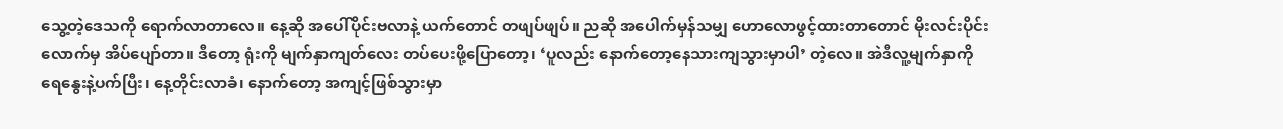သွေ့တဲ့ဒေသကို ရောက်လာတာလေ။ နေ့ဆို အပေါ်ပိုင်းဗလာနဲ့ ယက်တောင် တဖျပ်ဖျပ်။ ညဆို အပေါက်မှန်သမျှ ဟောလောဖွင့်ထားတာတောင် မိုးလင်းပိုင်းလောက်မှ အိပ်ပျော်တာ။ ဒီတော့ ရုံးကို မျက်နှာကျတ်လေး တပ်ပေးဖို့ပြောတော့၊ ‘ပူလည်း နောက်တော့နေသားကျသွားမှာပါ’ တဲ့လေ။ အဲဒီလူ့မျက်နှာကို ရေနွေးနဲ့ပက်ပြီး၊ နေ့တိုင်းလာခံ၊ နောက်တော့ အကျင့်ဖြစ်သွားမှာ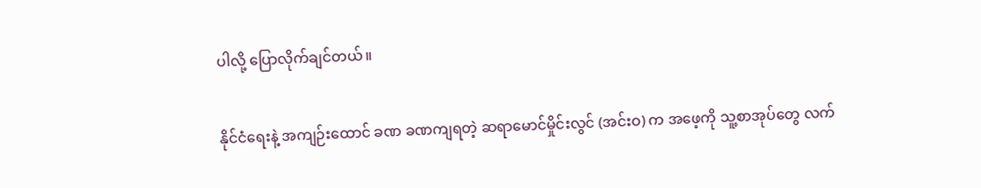ပါလို့ ပြောလိုက်ချင်တယ်။

နိုင်ငံရေးနဲ့ အကျဉ်းထောင် ခဏ ခဏကျရတဲ့ ဆရာမောင်မှိုင်းလွင် (အင်းဝ) က အဖေ့ကို သူ့စာအုပ်တွေ လက်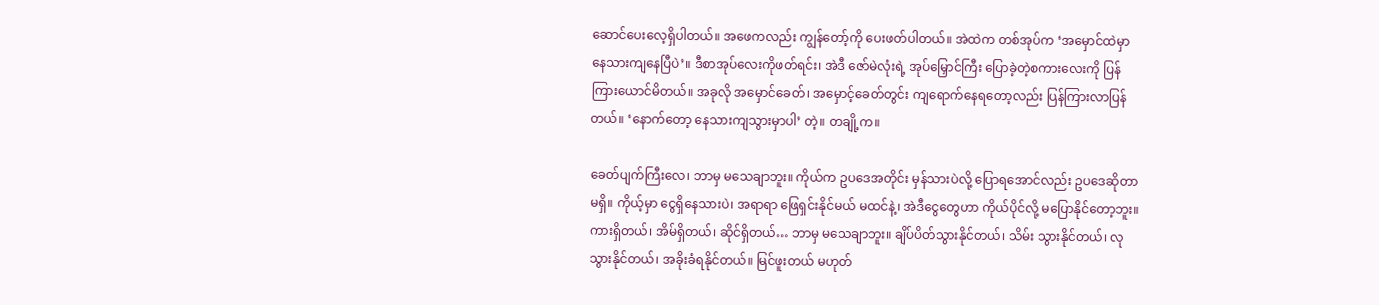ဆောင်ပေးလေ့ရှိပါတယ်။ အဖေကလည်း ကျွန်တော့်ကို ပေးဖတ်ပါတယ်။ အဲထဲက တစ်အုပ်က ‘အမှောင်ထဲမှာ နေသားကျနေပြီပဲ’။ ဒီစာအုပ်လေးကိုဖတ်ရင်း၊ အဲဒီ ဇော်မဲလုံးရဲ့ အုပ်မြှောင်ကြီး ပြောခဲ့တဲ့စကားလေးကို ပြန်ကြားယောင်မိတယ်။ အခုလို အမှောင်ခေတ်၊ အမှောင့်ခေတ်တွင်း ကျရောက်နေရတော့လည်း ပြန်ကြားလာပြန်တယ်။ ‘နောက်တော့ နေသားကျသွားမှာပါ’ တဲ့။ တချို့က။

ခေတ်ပျက်ကြီးလေ၊ ဘာမှ မသေချာဘူး။ ကိုယ်က ဥပဒေအတိုင်း မှန်သားပဲလို့ ပြောရအောင်လည်း ဥပဒေဆိုတာ မရှိ။ ကိုယ့်မှာ ငွေရှိနေသားပဲ၊ အရာရာ ဖြေရှင်းနိုင်မယ် မထင်နဲ့၊ အဲဒီငွေတွေဟာ ကိုယ်ပိုင်လို့ မပြောနိုင်တော့ဘူး။ ကားရှိတယ်၊ အိမ်ရှိတယ်၊ ဆိုင်ရှိတယ်… ဘာမှ မသေချာဘူး။ ချိပ်ပိတ်သွားနိုင်တယ်၊ သိမ်း သွားနိုင်တယ်၊ လုသွားနိုင်တယ်၊ အခိုးခံရနိုင်တယ်။ မြင်ဖူးတယ် မဟုတ်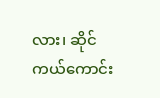လား၊ ဆိုင်ကယ်ကောင်း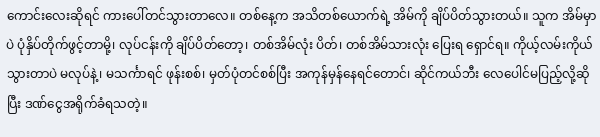ကောင်းလေးဆိုရင် ကားပေါ်တင်သွားတာလေ။ တစ်နေ့က အသိတစ်ယောက်ရဲ့ အိမ်ကို ချိပ်ပိတ်သွားတယ်။ သူက အိမ်မှာပဲ ပုံနှိပ်တိုက်ဖွင့်တာမို့၊ လုပ်ငန်းကို ချိပ်ပိတ်တော့၊ တစ်အိမ်လုံး ပိတ်၊ တစ်အိမ်သားလုံး ပြေးရ ရှောင်ရ။ ကိုယ့်လမ်းကိုယ် သွားတာပဲ မလုပ်နဲ့၊ မသင်္ကာရင် ဖုန်းစစ်၊ မှတ်ပုံတင်စစ်ပြီး အကုန်မှန်နေရင်တောင်၊ ဆိုင်ကယ်ဘီး လေပေါင်မပြည့်လို့ဆိုပြီး ဒဏ်ငွေအရိုက်ခံရသတဲ့။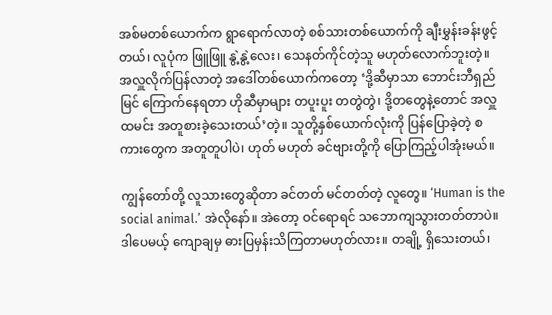အစ်မတစ်ယောက်က ရွာရောက်လာတဲ့ စစ်သားတစ်ယောက်ကို ချီးမွှန်းခန်းဖွင့်တယ်၊ လူပုံက ဖြူဖြူ နွဲ့နွဲ့လေး၊ သေနတ်ကိုင်တဲ့သူ မဟုတ်လောက်ဘူးတဲ့။ အလှူလိုက်ပြန်လာတဲ့ အဒေါ်တစ်ယောက်ကတော့ ‘ဒို့ဆီမှာသာ ဘောင်းဘီရှည်မြင် ကြောက်နေရတာ ဟိုဆီမှာများ တပူးပူး တတွဲတွဲ၊ ဒို့တတွေနဲ့တောင် အလှူထမင်း အတူစားခဲ့သေးတယ်’တဲ့။ သူတို့နှစ်ယောက်လုံးကို ပြန်ပြောခဲ့တဲ့ စကားတွေက အတူတူပါပဲ၊ ဟုတ် မဟုတ် ခင်ဗျားတို့ကို ပြောကြည့်ပါအုံးမယ်။

ကျွန်တော်တို့ လူသားတွေဆိုတာ ခင်တတ် မင်တတ်တဲ့ လူတွေ။ ‘Human is the social animal.’ အဲလိုနော်။ အဲတော့ ဝင်ရောရင် သဘောကျသွားတတ်တာပဲ။ ဒါပေမယ့် ကျောချမှ ဓားပြမှန်းသိကြတာမဟုတ်လား။ တချို့ ရှိသေးတယ်၊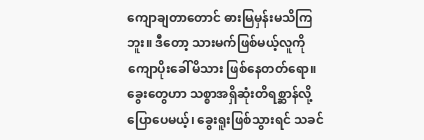ကျောချတာတောင် ဓားမြမှန်းမသိကြဘူး။ ဒီတော့ သားမက်ဖြစ်မယ့်လူကို ကျောပိုးခေါ်မိသား ဖြစ်နေတတ်ရော။ ခွေးတွေဟာ သစ္စာအရှိဆုံးတိရစ္ဆာန်လို့ပြောပေမယ့်၊ ခွေးရူးဖြစ်သွားရင် သခင်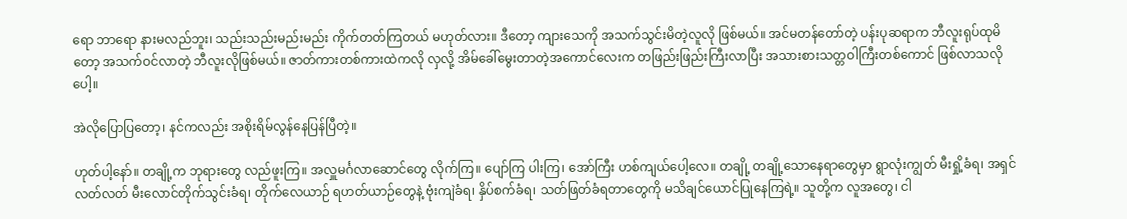ရော ဘာရော နားမလည်ဘူး၊ သည်းသည်းမည်းမည်း ကိုက်တတ်ကြတယ် မဟုတ်လား။ ဒီတော့ ကျားသေကို အသက်သွင်းမိတဲ့လူလို ဖြစ်မယ်။ အင်မတန်တော်တဲ့ ပန်းပုဆရာက ဘီလူးရုပ်ထုမိတော့ အသက်ဝင်လာတဲ့ ဘီလူးလိုဖြစ်မယ်။ ဇာတ်ကားတစ်ကားထဲကလို လှလို့ အိမ်ခေါ်မွေးတာတဲ့အကောင်လေးက တဖြည်းဖြည်းကြီးလာပြီး အသားစားသတ္တဝါကြီးတစ်ကောင် ဖြစ်လာသလိုပေါ့။

အဲလိုပြောပြတော့၊ နင်ကလည်း အစိုးရိမ်လွန်နေပြန်ပြီတဲ့။

ဟုတ်ပါ့နော်။ တချို့က ဘုရားတွေ လည်ဖူးကြ။ အလှူမင်္ဂလာဆောင်တွေ လိုက်ကြ။ ပျော်ကြ ပါးကြ၊ အော်ကြီး ဟစ်ကျယ်ပေါ့လေ။ တချို့ တချို့သောနေရာတွေမှာ ရွာလုံးကျွတ် မီးရှို့ခံရ၊ အရှင်လတ်လတ် မီးလောင်တိုက်သွင်းခံရ၊ တိုက်လေယာဉ် ရဟတ်ယာဉ်တွေနဲ့ ဗုံးကျဲခံရ၊ နှိပ်စက်ခံရ၊ သတ်ဖြတ်ခံရတာတွေကို မသိချင်ယောင်ပြုနေကြရဲ့။ သူတို့က လူအတွေ၊ ငါ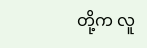တို့က လူ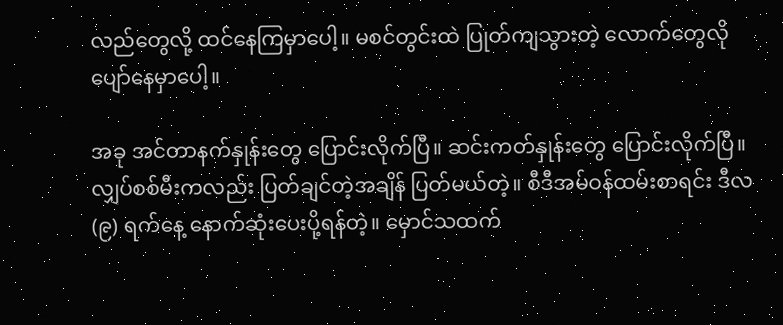လည်တွေလို့ ထင်နေကြမှာပေါ့။ မစင်တွင်းထဲ ပြုတ်ကျသွားတဲ့ လောက်တွေလို ပျော်နေမှာပေါ့။

အခု အင်တာနက်နှုန်းတွေ ပြောင်းလိုက်ပြီ။ ဆင်းကတ်နှုန်းတွေ ပြောင်းလိုက်ပြီ။ လျှပ်စစ်မီးကလည်း ပြတ်ချင်တဲ့အချိန် ပြတ်မယ်တဲ့။ စီဒီအမ်ဝန်ထမ်းစာရင်း ဒီလ (၉) ရက်နေ့ နောက်ဆုံးပေးပို့ရန်တဲ့။ မှောင်သထက်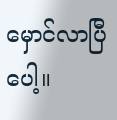မှောင်လာပြီပေါ့။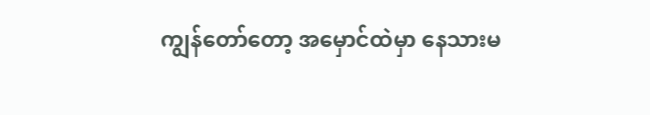ကျွန်တော်တော့ အမှောင်ထဲမှာ နေသားမ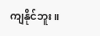ကျနိုင်ဘူး။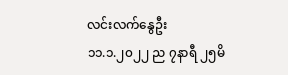လင်းလက်နွေဦး
၁၁.၁.၂၀၂၂ ည ၇နာရီ ၂၅မိ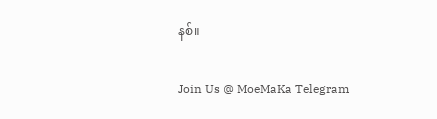နစ်။

Join Us @ MoeMaKa Telegram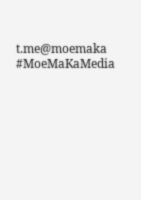t.me@moemaka
#MoeMaKaMedia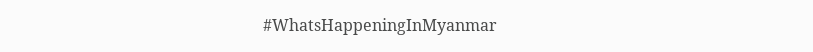#WhatsHappeningInMyanmar